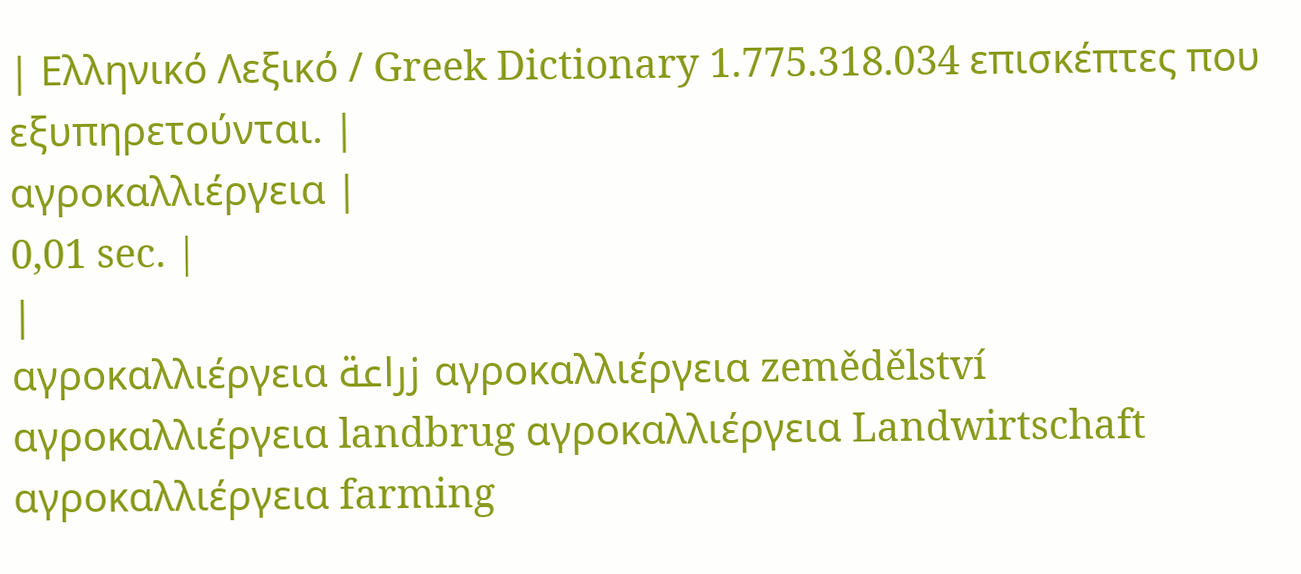| Ελληνικό Λεξικό / Greek Dictionary 1.775.318.034 επισκέπτες που εξυπηρετούνται. |
αγροκαλλιέργεια |
0,01 sec. |
|
αγροκαλλιέργεια زراعة αγροκαλλιέργεια zemědělství αγροκαλλιέργεια landbrug αγροκαλλιέργεια Landwirtschaft αγροκαλλιέργεια farming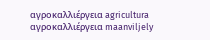αγροκαλλιέργεια agricultura αγροκαλλιέργεια maanviljely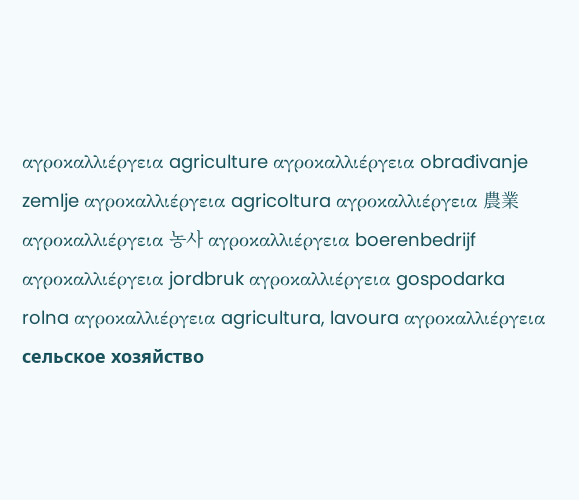αγροκαλλιέργεια agriculture αγροκαλλιέργεια obrađivanje zemlje αγροκαλλιέργεια agricoltura αγροκαλλιέργεια 農業 αγροκαλλιέργεια 농사 αγροκαλλιέργεια boerenbedrijf αγροκαλλιέργεια jordbruk αγροκαλλιέργεια gospodarka rolna αγροκαλλιέργεια agricultura, lavoura αγροκαλλιέργεια сельское хозяйство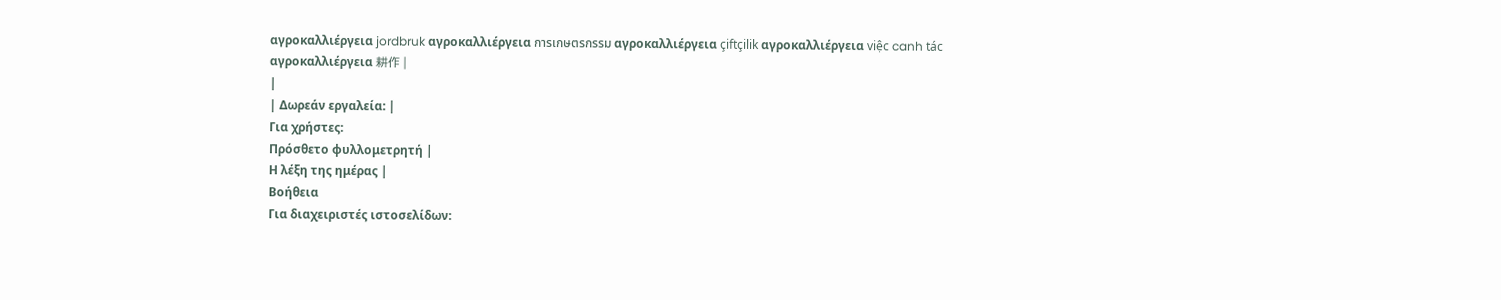αγροκαλλιέργεια jordbruk αγροκαλλιέργεια การเกษตรกรรม αγροκαλλιέργεια çiftçilik αγροκαλλιέργεια việc canh tác αγροκαλλιέργεια 耕作 |
|
| Δωρεάν εργαλεία: |
Για χρήστες:
Πρόσθετο φυλλομετρητή |
Η λέξη της ημέρας |
Βοήθεια
Για διαχειριστές ιστοσελίδων: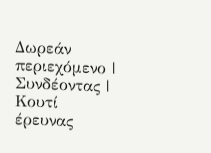Δωρεάν περιεχόμενο | Συνδέοντας | Κουτί έρευνας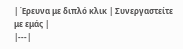| Έρευνα με διπλό κλικ | Συνεργαστείτε με εμάς |
|---|